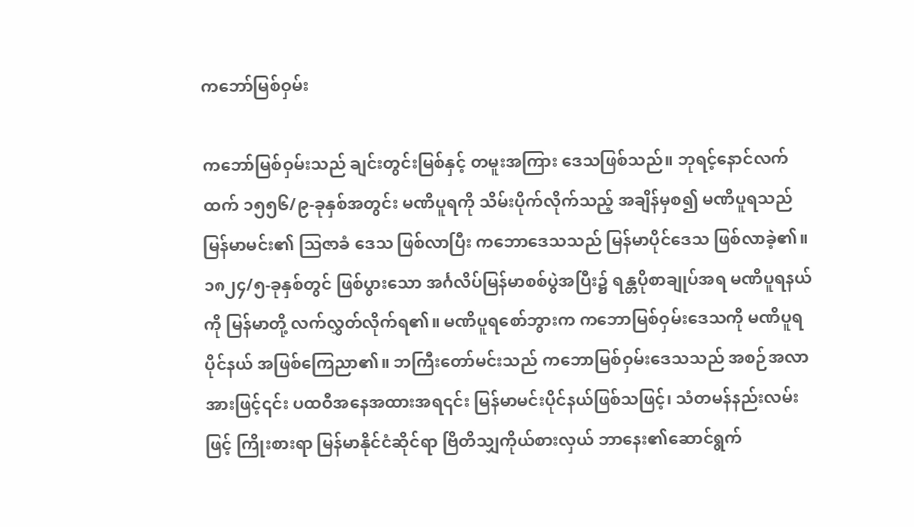ကဘော်မြစ်ဝှမ်း

ကဘော်မြစ်ဝှမ်းသည် ချင်းတွင်းမြစ်နှင့် တမူးအကြား ဒေသဖြစ်သည်။ ဘုရင့်နောင်လက်ထက် ၁၅၅၆/၉-ခုနှစ်အတွင်း မဏိပူရကို သိမ်းပိုက်လိုက်သည့် အချိန်မှစ၍ မဏိပူရသည် မြန်မာမင်း၏ ဩဇာခံ ဒေသ ဖြစ်လာပြီး ကဘောဒေသသည် မြန်မာပိုင်ဒေသ ဖြစ်လာခဲ့၏။ ၁၈၂၄/၅-ခုနှစ်တွင် ဖြစ်ပွားသော အင်္ဂလိပ်မြန်မာစစ်ပွဲအပြီး၌ ရန္တပိုစာချုပ်အရ မဏိပူရနယ်ကို မြန်မာတို့ လက်လွှတ်လိုက်ရ၏။ မဏိပူရစော်ဘွားက ကဘောမြစ်ဝှမ်းဒေသကို မဏိပူရပိုင်နယ် အဖြစ်ကြေညာ၏။ ဘကြီးတော်မင်းသည် ကဘောမြစ်ဝှမ်းဒေသသည် အစဉ်အလာအားဖြင့်၎င်း ပထဝီအနေအထားအရ၎င်း မြန်မာမင်းပိုင်နယ်ဖြစ်သဖြင့်၊ သံတမန်နည်းလမ်းဖြင့် ကြိုးစားရာ မြန်မာနိုင်ငံဆိုင်ရာ ဗြိတိသျှကိုယ်စားလှယ် ဘာနေး၏ဆောင်ရွက်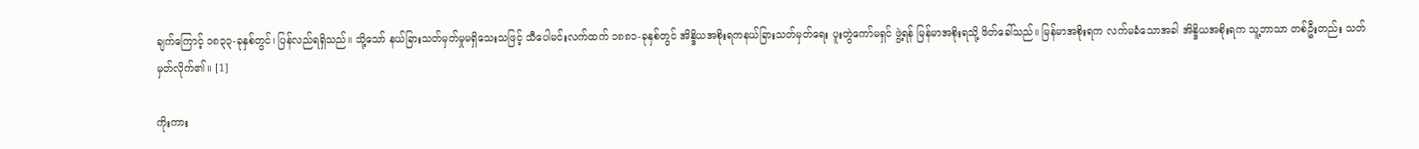ချက်ကြောင့် ၁၈၃၃-ခုနှစ်တွင်၊ ပြန်လည်ရရှိသည်။ သို့သော် နယ်ခြားသတ်မှတ်မှုမရှိသေးသဖြင့် သီပေါမင်းလက်ထက် ၁၈၈၁-ခုနှစ်တွင် အိန္ဒိယအစိုးရကနယ်ခြားသတ်မှတ်ရေး ပူးတွဲကော်မရှင် ဖွဲ့ရန် မြန်မာအစိုးရသို့ ဖိတ်ခေါ်သည်။ မြန်မာအစိုးရက လက်မခံသောအခါ အိန္ဒိယအစိုးရက သူ့ဘာသာ တစ်ဦးတည်း သတ်မှတ်လိုက်၏။ [1]

ကိုးကား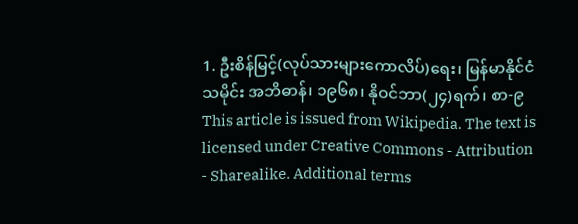1. ဦးစိန်မြင့်(လုပ်သားများကောလိပ်)ရေး၊ မြန်မာနိုင်ငံသမိုင်း အဘိဓာန်၊ ၁၉၆၈၊ နိုဝင်ဘာ(၂၄)ရက်၊ စာ-၉
This article is issued from Wikipedia. The text is licensed under Creative Commons - Attribution - Sharealike. Additional terms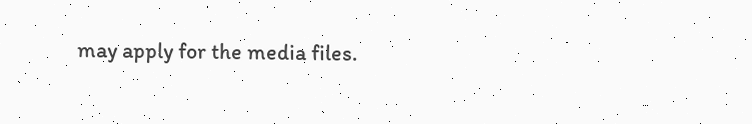may apply for the media files.